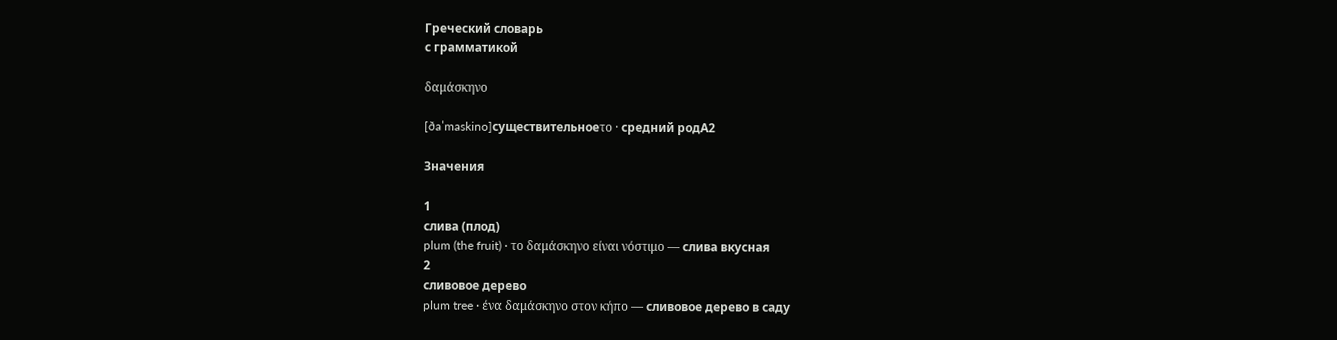Греческий словарь
с грамматикой

δαμάσκηνο

[ðaˈmaskino]существительноеτο · средний родA2

Значения

1
слива (плод)
plum (the fruit) · το δαμάσκηνο είναι νόστιμο — слива вкусная
2
сливовое дерево
plum tree · ένα δαμάσκηνο στον κήπο — сливовое дерево в саду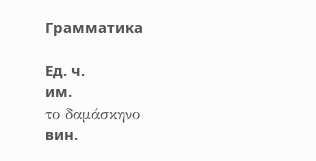Грамматика

Ед. ч.
им.
το δαμάσκηνο
вин.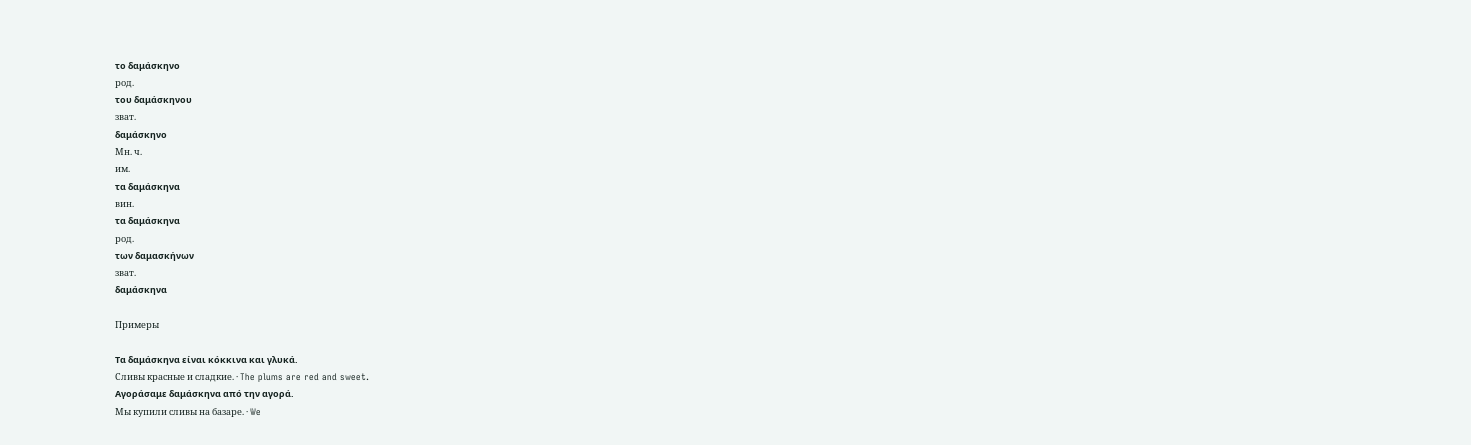το δαμάσκηνο
род.
του δαμάσκηνου
зват.
δαμάσκηνο
Мн. ч.
им.
τα δαμάσκηνα
вин.
τα δαμάσκηνα
род.
των δαμασκήνων
зват.
δαμάσκηνα

Примеры

Τα δαμάσκηνα είναι κόκκινα και γλυκά.
Сливы красные и сладкие. · The plums are red and sweet.
Αγοράσαμε δαμάσκηνα από την αγορά.
Мы купили сливы на базаре. · We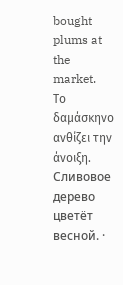bought plums at the market.
Το δαμάσκηνο ανθίζει την άνοιξη.
Сливовое дерево цветёт весной. ·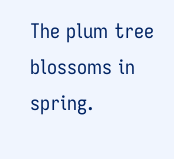The plum tree blossoms in spring.